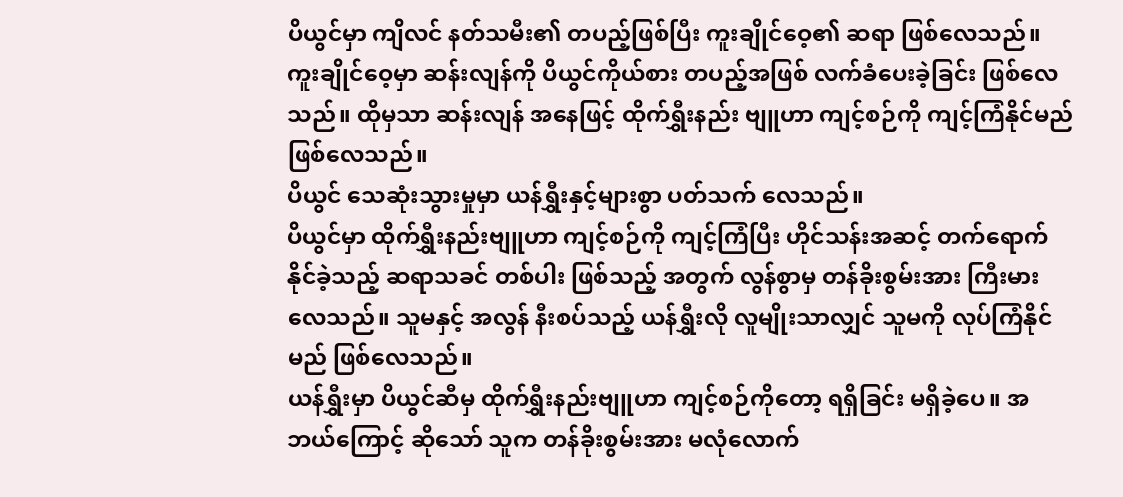ပိယွင်မှာ ကျိလင် နတ်သမီး၏ တပည့်ဖြစ်ပြီး ကူးချိုင်ဝေ့၏ ဆရာ ဖြစ်လေသည်။ ကူးချိုင်ဝေ့မှာ ဆန်းလျန်ကို ပိယွင်ကိုယ်စား တပည့်အဖြစ် လက်ခံပေးခဲ့ခြင်း ဖြစ်လေသည်။ ထိုမှသာ ဆန်းလျန် အနေဖြင့် ထိုက်ရွှီးနည်း ဗျူဟာ ကျင့်စဉ်ကို ကျင့်ကြံနိုင်မည် ဖြစ်လေသည်။
ပိယွင် သေဆုံးသွားမှုမှာ ယန်ရွှီးနှင့်များစွာ ပတ်သက် လေသည်။
ပိယွင်မှာ ထိုက်ရွှီးနည်းဗျူဟာ ကျင့်စဉ်ကို ကျင့်ကြံပြီး ဟိုင်သန်းအဆင့် တက်ရောက်နိုင်ခဲ့သည့် ဆရာသခင် တစ်ပါး ဖြစ်သည့် အတွက် လွန်စွာမှ တန်ခိုးစွမ်းအား ကြီးမားလေသည်။ သူမနှင့် အလွန် နီးစပ်သည့် ယန်ရွှီးလို လူမျိုးသာလျှင် သူမကို လုပ်ကြံနိုင်မည် ဖြစ်လေသည်။
ယန်ရွှီးမှာ ပိယွင်ဆီမှ ထိုက်ရွှီးနည်းဗျူဟာ ကျင့်စဉ်ကိုတော့ ရရှိခြင်း မရှိခဲ့ပေ။ အဘယ်ကြောင့် ဆိုသော် သူက တန်ခိုးစွမ်းအား မလုံလောက်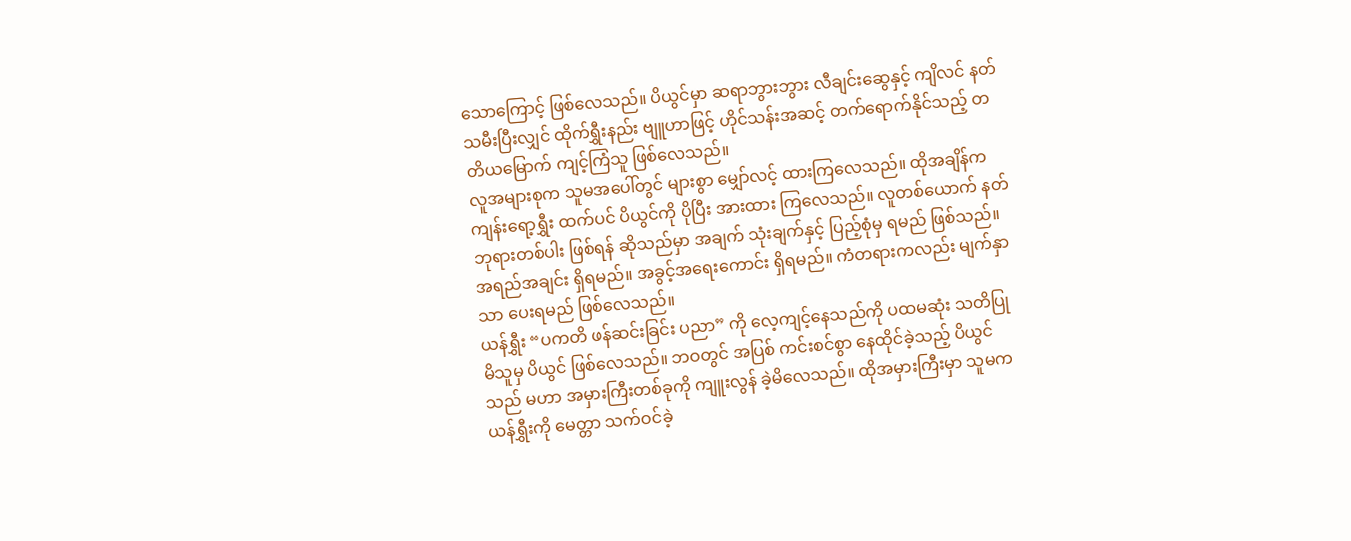သောကြောင့် ဖြစ်လေသည်။ ပိယွင်မှာ ဆရာဘွားဘွား လီချင်းဆွေနှင့် ကျိလင် နတ်သမီးပြီးလျှင် ထိုက်ရွှီးနည်း ဗျူဟာဖြင့် ဟိုင်သန်းအဆင့် တက်ရောက်နိုင်သည့် တတိယမြောက် ကျင့်ကြံသူ ဖြစ်လေသည်။
လူအများစုက သူမအပေါ်တွင် များစွာ မျှော်လင့် ထားကြလေသည်။ ထိုအချိန်က ကျန်းရော့ရွှီး ထက်ပင် ပိယွင်ကို ပိုပြီး အားထား ကြလေသည်။ လူတစ်ယောက် နတ်ဘုရားတစ်ပါး ဖြစ်ရန် ဆိုသည်မှာ အချက် သုံးချက်နှင့် ပြည့်စုံမှ ရမည် ဖြစ်သည်။ အရည်အချင်း ရှိရမည်။ အခွင့်အရေးကောင်း ရှိရမည်။ ကံတရားကလည်း မျက်နှာသာ ပေးရမည် ဖြစ်လေသည်။
ယန်ရွှီး “ပကတိ ဖန်ဆင်းခြင်း ပညာ” ကို လေ့ကျင့်နေသည်ကို ပထမဆုံး သတိပြုမိသူမှ ပိယွင် ဖြစ်လေသည်။ ဘဝတွင် အပြစ် ကင်းစင်စွာ နေထိုင်ခဲ့သည့် ပိယွင်သည် မဟာ အမှားကြီးတစ်ခုကို ကျူးလွန် ခဲ့မိလေသည်။ ထိုအမှားကြီးမှာ သူမက ယန်ရွှီးကို မေတ္တာ သက်ဝင်ခဲ့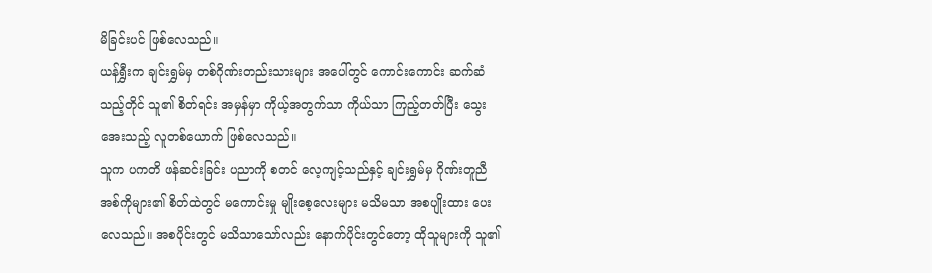မိခြင်းပင် ဖြစ်လေသည်။
ယန်ရွှီးက ချင်းရွှမ်မှ တစ်ဂိုဏ်းတည်းသားများ အပေါ်တွင် ကောင်းကောင်း ဆက်ဆံသည့်တိုင် သူ၏ စိတ်ရင်း အမှန်မှာ ကိုယ့်အတွက်သာ ကိုယ်သာ ကြည့်တတ်ပြီး သွေးအေးသည့် လူတစ်ယောက် ဖြစ်လေသည်။
သူက ပကတိ ဖန်ဆင်းခြင်း ပညာကို စတင် လေ့ကျင့်သည်နှင့် ချင်းရွှမ်မှ ဂိုဏ်းတူညီ အစ်ကိုများ၏ စိတ်ထဲတွင် မကောင်းမှု မျိုးစေ့လေးများ မသိမသာ အစပျိုးထား ပေးလေသည်။ အစပိုင်းတွင် မသိသာသော်လည်း နောက်ပိုင်းတွင်တော့ ထိုသူများကို သူ၏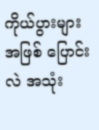ကိုယ်ပွားများ အဖြစ် ပြောင်းလဲ အသုံး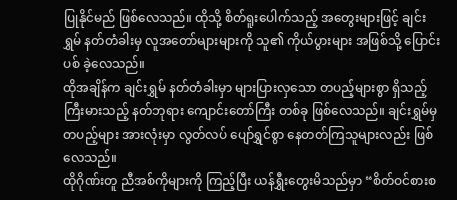ပြုနိုင်မည် ဖြစ်လေသည်။ ထိုသို့ စိတ်ရူးပေါက်သည့် အတွေးများဖြင့် ချင်းရွှမ် နတ်တံခါးမှ လူအတော်များများကို သူ၏ ကိုယ်ပွားများ အဖြစ်သို့ ပြောင်းပစ် ခဲ့လေသည်။
ထိုအချိန်က ချင်းရွှမ် နတ်တံခါးမှာ များပြားလှသော တပည့်များစွာ ရှိသည့် ကြီးမားသည့် နတ်ဘုရား ကျောင်းတော်ကြီး တစ်ခု ဖြစ်လေသည်။ ချင်းရွှမ်မှ တပည့်များ အားလုံးမှာ လွတ်လပ် ပျော်ရွှင်စွာ နေတတ်ကြသူများလည်း ဖြစ်လေသည်။
ထိုဂိုဏ်းတူ ညီအစ်ကိုများကို ကြည့်ပြီး ယန်ရွှီးတွေးမိသည်မှာ “စိတ်ဝင်စားစ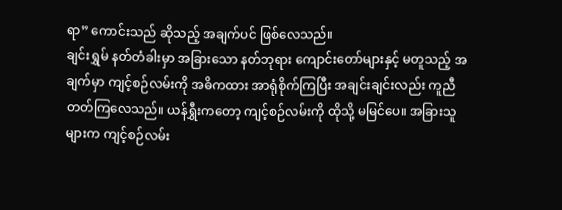ရာ” ကောင်းသည် ဆိုသည့် အချက်ပင် ဖြစ်လေသည်။
ချင်းရွှမ် နတ်တံခါးမှာ အခြားသော နတ်ဘုရား ကျောင်းတော်များနှင့် မတူသည့် အချက်မှာ ကျင့်စဉ်လမ်းကို အဓိကထား အာရုံစိုက်ကြပြီး အချင်းချင်းလည်း ကူညီ တတ်ကြလေသည်။ ယန်ရွှီးကတော့ ကျင့်စဉ်လမ်းကို ထိုသို့ မမြင်ပေ။ အခြားသူများက ကျင့်စဉ်လမ်း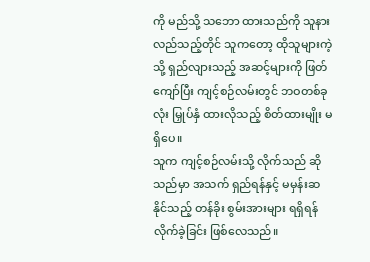ကို မည်သို့ သဘော ထားသည်ကို သူနားလည်သည့်တိုင် သူကတော့ ထိုသူများကဲ့သို့ ရှည်လျားသည့် အဆင့်များကို ဖြတ်ကျော်ပြီး ကျင့်စဉ်လမ်းတွင် ဘဝတစ်ခုလုံး မြှုပ်နှံ ထားလိုသည့် စိတ်ထားမျိုး မရှိပေ။
သူက ကျင့်စဉ်လမ်းသို့ လိုက်သည် ဆိုသည်မှာ အသက် ရှည်ရန်နှင့် မမှန်းဆနိုင်သည့် တန်ခိုး စွမ်းအားများ ရရှိရန် လိုက်ခဲ့ခြင်း ဖြစ်လေသည်။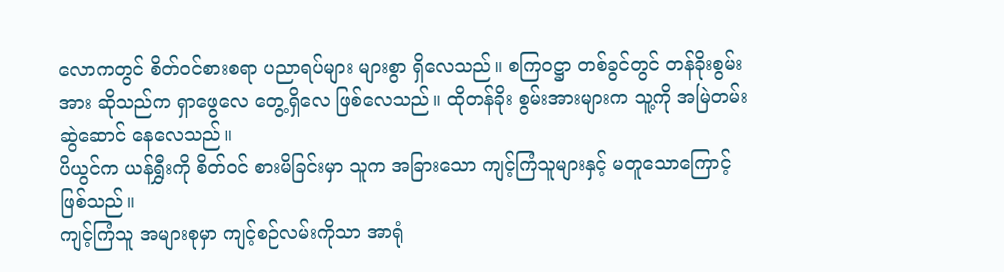လောကတွင် စိတ်ဝင်စားစရာ ပညာရပ်များ များစွာ ရှိလေသည်။ စကြ၀ဋ္ဌာ တစ်ခွင်တွင် တန်ခိုးစွမ်းအား ဆိုသည်က ရှာဖွေလေ တွေ့ရှိလေ ဖြစ်လေသည်။ ထိုတန်ခိုး စွမ်းအားများက သူ့ကို အမြဲတမ်း ဆွဲဆောင် နေလေသည်။
ပိယွင်က ယန်ရွှီးကို စိတ်ဝင် စားမိခြင်းမှာ သူက အခြားသော ကျင့်ကြံသူများနှင့် မတူသောကြောင့် ဖြစ်သည်။
ကျင့်ကြံသူ အများစုမှာ ကျင့်စဉ်လမ်းကိုသာ အာရုံ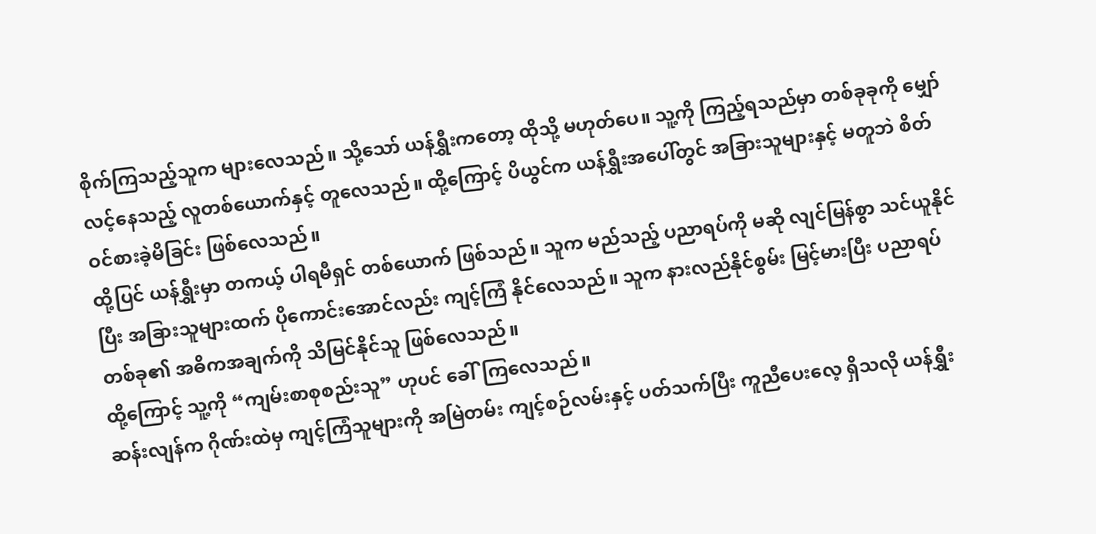စိုက်ကြသည့်သူက များလေသည်။ သို့သော် ယန်ရွှီးကတော့ ထိုသို့ မဟုတ်ပေ။ သူ့ကို ကြည့်ရသည်မှာ တစ်ခုခုကို မျှော်လင့်နေသည့် လူတစ်ယောက်နှင့် တူလေသည်။ ထို့ကြောင့် ပိယွင်က ယန်ရွှီးအပေါ်တွင် အခြားသူများနှင့် မတူဘဲ စိတ်ဝင်စားခဲ့မိခြင်း ဖြစ်လေသည်။
ထို့ပြင် ယန်ရွှီးမှာ တကယ့် ပါရမီရှင် တစ်ယောက် ဖြစ်သည်။ သူက မည်သည့် ပညာရပ်ကို မဆို လျင်မြန်စွာ သင်ယူနိုင်ပြီး အခြားသူများထက် ပိုကောင်းအောင်လည်း ကျင့်ကြံ နိုင်လေသည်။ သူက နားလည်နိုင်စွမ်း မြင့်မားပြီး ပညာရပ် တစ်ခု၏ အဓိကအချက်ကို သိမြင်နိုင်သူ ဖြစ်လေသည်။
ထို့ကြောင့် သူ့ကို “ကျမ်းစာစုစည်းသူ” ဟုပင် ခေါ်ကြလေသည်။
ဆန်းလျန်က ဂိုဏ်းထဲမှ ကျင့်ကြံသူများကို အမြဲတမ်း ကျင့်စဉ်လမ်းနှင့် ပတ်သက်ပြီး ကူညီပေးလေ့ ရှိသလို ယန်ရွှီး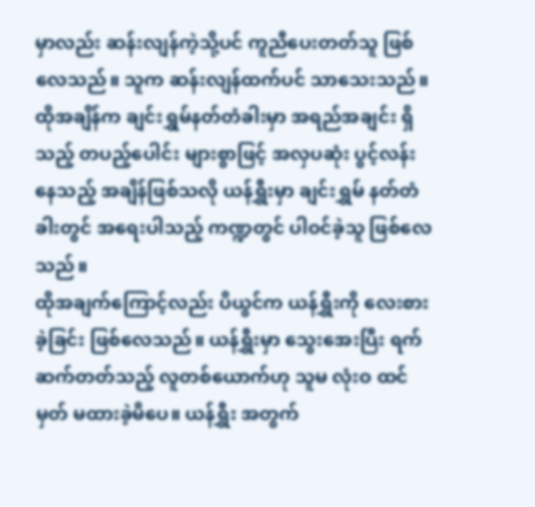မှာလည်း ဆန်းလျန်ကဲ့သို့ပင် ကူညီပေးတတ်သူ ဖြစ်လေသည်။ သူက ဆန်းလျန်ထက်ပင် သာသေးသည်။
ထိုအချိန်က ချင်းရွှမ်နတ်တံခါးမှာ အရည်အချင်း ရှိသည့် တပည့်ပေါင်း များစွာဖြင့် အလှပဆုံး ပွင့်လန်းနေသည့် အချိန်ဖြစ်သလို ယန်ရွှီးမှာ ချင်းရွှမ် နတ်တံခါးတွင် အရေးပါသည့် ကဏ္ဍတွင် ပါဝင်ခဲ့သူ ဖြစ်လေသည်။
ထိုအချက်ကြောင့်လည်း ပိယွင်က ယန်ရွှီးကို လေးစားခဲ့ခြင်း ဖြစ်လေသည်။ ယန်ရွှီးမှာ သွေးအေးပြီး ရက်ဆက်တတ်သည့် လူတစ်ယောက်ဟု သူမ လုံးဝ ထင်မှတ် မထားခဲ့မိပေ။ ယန်ရွှီး အတွက်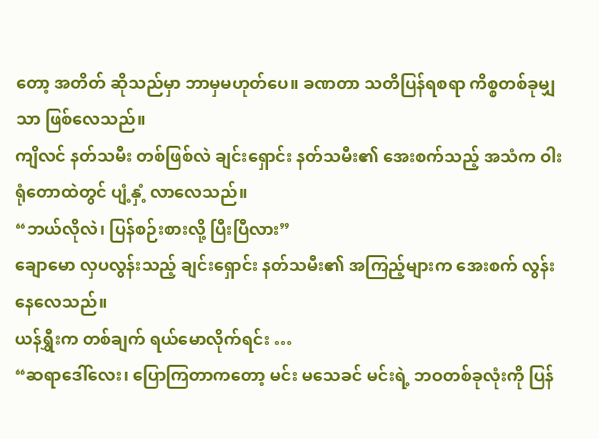တော့ အတိတ် ဆိုသည်မှာ ဘာမှမဟုတ်ပေ။ ခဏတာ သတိပြန်ရစရာ ကိစ္စတစ်ခုမျှသာ ဖြစ်လေသည်။
ကျိလင် နတ်သမီး တစ်ဖြစ်လဲ ချင်းရှောင်း နတ်သမီး၏ အေးစက်သည့် အသံက ဝါးရုံတောထဲတွင် ပျံ့နှံ့ လာလေသည်။
“ဘယ်လိုလဲ၊ ပြန်စဉ်းစားလို့ ပြီးပြီလား”
ချောမော လှပလွန်းသည့် ချင်းရှောင်း နတ်သမီး၏ အကြည့်များက အေးစက် လွန်းနေလေသည်။
ယန်ရွှီးက တစ်ချက် ရယ်မောလိုက်ရင်း …
“ဆရာဒေါ်လေး၊ ပြောကြတာကတော့ မင်း မသေခင် မင်းရဲ့ ဘဝတစ်ခုလုံးကို ပြန်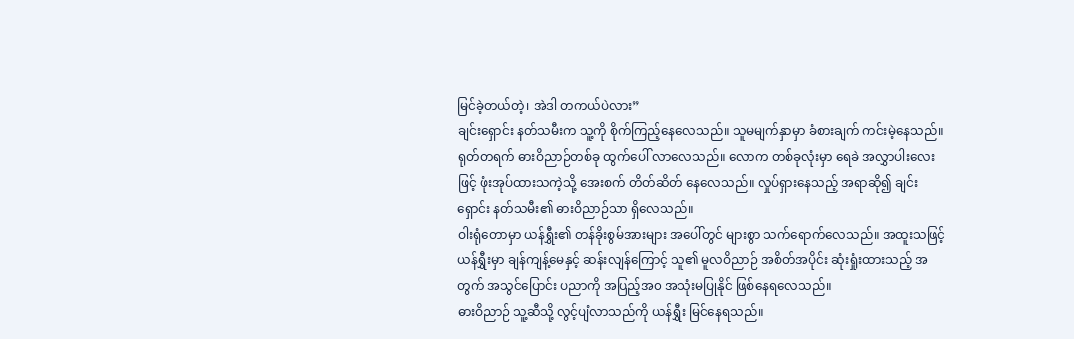မြင်ခဲ့တယ်တဲ့၊ အဲဒါ တကယ်ပဲလား”
ချင်းရှောင်း နတ်သမီးက သူ့ကို စိုက်ကြည့်နေလေသည်။ သူမမျက်နှာမှာ ခံစားချက် ကင်းမဲ့နေသည်။ ရုတ်တရက် ဓားဝိညာဉ်တစ်ခု ထွက်ပေါ် လာလေသည်။ လောက တစ်ခုလုံးမှာ ရေခဲ အလွှာပါးလေးဖြင့် ဖုံးအုပ်ထားသကဲ့သို့ အေးစက် တိတ်ဆိတ် နေလေသည်။ လှုပ်ရှားနေသည့် အရာဆို၍ ချင်းရှောင်း နတ်သမီး၏ ဓားဝိညာဉ်သာ ရှိလေသည်။
ဝါးရုံတောမှာ ယန်ရွှီး၏ တန်ခိုးစွမ်အားများ အပေါ်တွင် များစွာ သက်ရောက်လေသည်။ အထူးသဖြင့် ယန်ရွှီးမှာ ချန်ကျန့်မေနှင့် ဆန်းလျန်ကြောင့် သူ၏ မူလဝိညာဉ် အစိတ်အပိုင်း ဆုံးရှုံးထားသည့် အတွက် အသွင်ပြောင်း ပညာကို အပြည့်အ၀ အသုံးမပြုနိုင် ဖြစ်နေရလေသည်။
ဓားဝိညာဉ် သူ့ဆီသို့ လွင့်ပျံလာသည်ကို ယန်ရွှီး မြင်နေရသည်။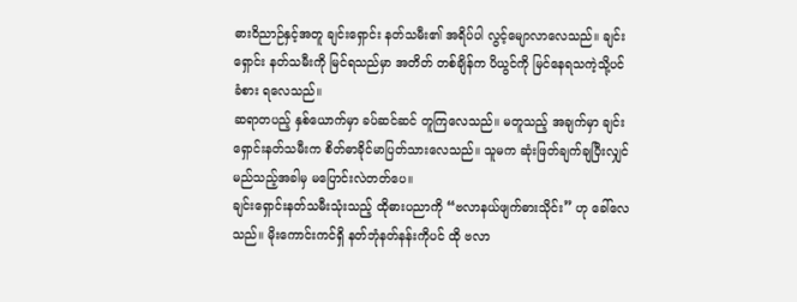ဓားဝိညာဉ်နှင့်အတူ ချင်းရှောင်း နတ်သမီး၏ အရိပ်ပါ လွင့်မျောလာလေသည်။ ချင်းရှောင်း နတ်သမီးကို မြင်ရသည်မှာ အတိတ် တစ်ချိန်က ပိယွင်ကို မြင်နေရသကဲ့သို့ပင် ခံစား ရလေသည်။
ဆရာတပည့် နှစ်ယောက်မှာ ခပ်ဆင်ဆင် တူကြလေသည်။ မတူသည့် အချက်မှာ ချင်းရှောင်းနတ်သမီးက စိတ်ဓာခိုင်မာပြတ်သားလေသည်။ သူမက ဆုံးဖြတ်ချက်ချပြီးလျှင် မည်သည့်အခါမှ မပြောင်းလဲတတ်ပေ။
ချင်းရှောင်းနတ်သမီးသုံးသည့် ထိုဓားပညာကို “ဗလာနယ်ဖျက်ဓားသိုင်း” ဟု ခေါ်လေသည်။ မိုးကောင်းကင်ရှိ နတ်ဘုံနတ်နန်းကိုပင် ထို ဗလာ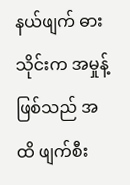နယ်ဖျက် ဓားသိုင်းက အမှုန့်ဖြစ်သည် အထိ ဖျက်စီး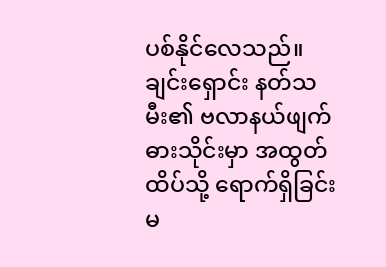ပစ်နိုင်လေသည်။
ချင်းရှောင်း နတ်သမီး၏ ဗလာနယ်ဖျက် ဓားသိုင်းမှာ အထွတ်ထိပ်သို့ ရောက်ရှိခြင်း မ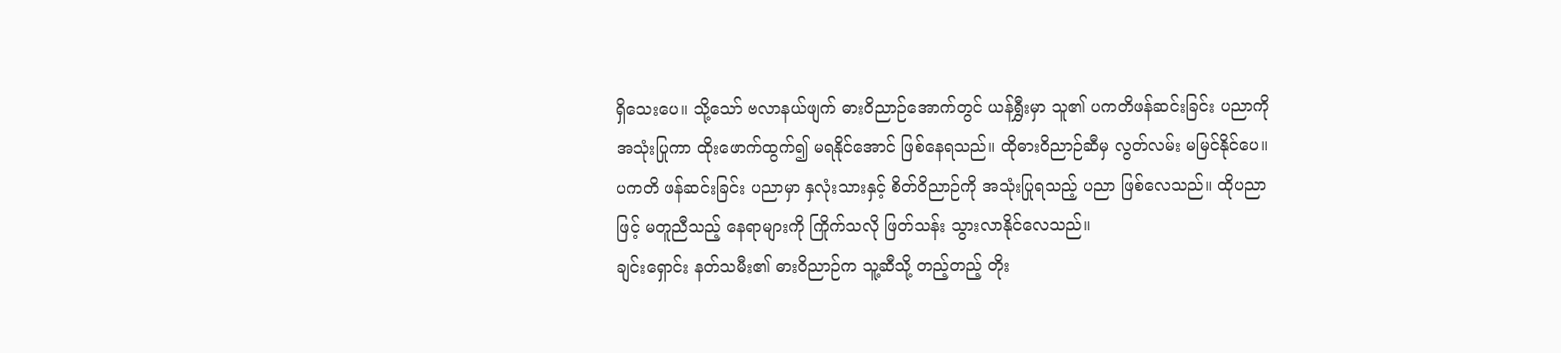ရှိသေးပေ။ သို့သော် ဗလာနယ်ဖျက် ဓားဝိညာဉ်အောက်တွင် ယန်ရွှီးမှာ သူ၏ ပကတိဖန်ဆင်းခြင်း ပညာကို အသုံးပြုကာ ထိုးဖောက်ထွက်၍ မရနိုင်အောင် ဖြစ်နေရသည်။ ထိုဓားဝိညာဉ်ဆီမှ လွတ်လမ်း မမြင်နိုင်ပေ။
ပကတိ ဖန်ဆင်းခြင်း ပညာမှာ နှလုံးသားနှင့် စိတ်ဝိညာဉ်ကို အသုံးပြုရသည့် ပညာ ဖြစ်လေသည်။ ထိုပညာဖြင့် မတူညီသည့် နေရာများကို ကြိုက်သလို ဖြတ်သန်း သွားလာနိုင်လေသည်။
ချင်းရှောင်း နတ်သမီး၏ ဓားဝိညာဉ်က သူ့ဆီသို့ တည့်တည့် တိုး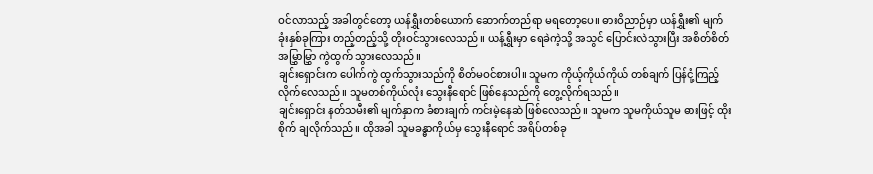ဝင်လာသည့် အခါတွင်တော့ ယန်ရွှီးတစ်ယောက် ဆောက်တည်ရာ မရတော့ပေ။ ဓားဝိညာဉ်မှာ ယန်ရွှီး၏ မျက်ခုံးနှစ်ခုကြား တည့်တည့်သို့ တိုးဝင်သွားလေသည်။ ယန့်ရွှီးမှာ ရေခဲကဲ့သို့ အသွင် ပြောင်းလဲသွားပြီး အစိတ်စိတ် အမြွှာမြွှာ ကွဲထွက် သွားလေသည်။
ချင်းရှောင်းက ပေါက်ကွဲ ထွက်သွားသည်ကို စိတ်မဝင်စားပါ။ သူမက ကိုယ့်ကိုယ်ကိုယ် တစ်ချက် ပြန်ငုံ့ကြည့် လိုက်လေသည်။ သူမတစ်ကိုယ်လုံး သွေးနီရောင် ဖြစ်နေသည်ကို တွေ့လိုက်ရသည်။
ချင်းရှောင်း နတ်သမီး၏ မျက်နှာက ခံစားချက် ကင်းမဲ့နေဆဲ ဖြစ်လေသည်။ သူမက သူမကိုယ်သူမ ဓားဖြင့် ထိုးစိုက် ချလိုက်သည်။ ထိုအခါ သူမခန္ဓာကိုယ်မှ သွေးနီရောင် အရိပ်တစ်ခု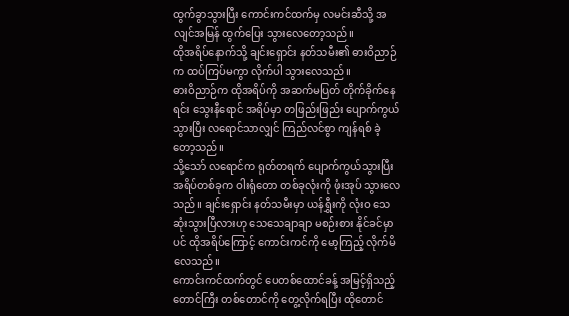ထွက်ခွာသွားပြီး ကောင်းကင်ထက်မှ လမင်းဆီသို့ အလျင်အမြန် ထွက်ပြေး သွားလေတော့သည်။
ထိုအရိပ်နောက်သို့ ချင်းရှောင်း နတ်သမီး၏ ဓားဝိညာဉ်က ထပ်ကြပ်မကွာ လိုက်ပါ သွားလေသည်။
ဓားဝိညာဉ်က ထိုအရိပ်ကို အဆက်မပြတ် တိုက်ခိုက်နေရင်း သွေးနီရောင် အရိပ်မှာ တဖြည်းဖြည်း ပျောက်ကွယ် သွားပြီး လရောင်သာလျှင် ကြည်လင်စွာ ကျန်ရစ် ခဲ့တော့သည်။
သို့သော် လရောင်က ရုတ်တရက် ပျောက်ကွယ်သွားပြီး အရိပ်တစ်ခုက ဝါးရုံတော တစ်ခုလုံးကို ဖုံးအုပ် သွားလေသည်။ ချင်းရှောင်း နတ်သမီးမှာ ယန်ရွှီးကို လုံးဝ သေဆုံးသွားပြီလားဟု သေသေချာချာ မစဉ်းစား နိုင်ခင်မှာပင် ထိုအရိပ်ကြောင့် ကောင်းကင်ကို မော့ကြည့် လိုက်မိလေသည်။
ကောင်းကင်ထက်တွင် ပေတစ်ထောင်ခန့် အမြင့်ရှိသည့် တောင်ကြီး တစ်တောင်ကို တွေ့လိုက်ရပြီး ထိုတောင်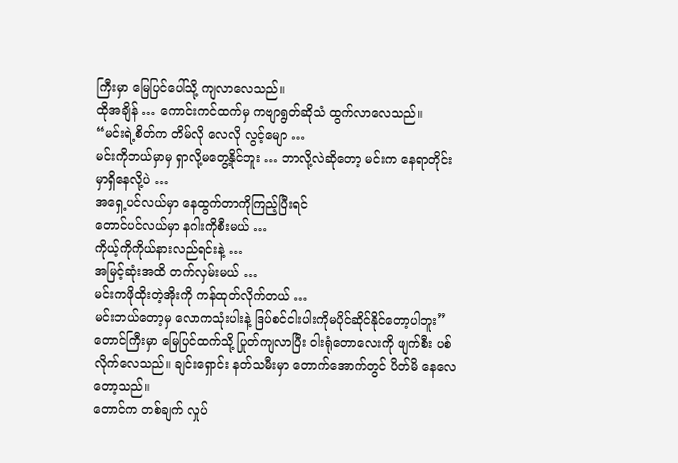ကြီးမှာ မြေပြင်ပေါ်သို့ ကျလာလေသည်။
ထိုအချိန် … ကောင်းကင်ထက်မှ ကဗျာရွတ်ဆိုသံ ထွက်လာလေသည်။
“မင်းရဲ့စိတ်က တိမ်လို လေလို လွင့်မျော …
မင်းကိုဘယ်မှာမှ ရှာလို့မတွေ့နိုင်ဘူး … ဘာလို့လဲဆိုတော့ မင်းက နေရာတိုင်းမှာရှိနေလို့ပဲ …
အရှေ့ပင်လယ်မှာ နေထွက်တာကိုကြည့်ပြီးရင်
တောင်ပင်လယ်မှာ နဂါးကိုစီးမယ် …
ကိုယ့်ကိုကိုယ်နားလည်ရင်းနဲ့ …
အမြင့်ဆုံးအထိ တက်လှမ်းမယ် …
မင်းကဖိုထိုးတဲ့အိုးကို ကန်ထုတ်လိုက်တယ် …
မင်းဘယ်တော့မှ လောကသုံးပါးနဲ့ ဒြပ်စင်ငါးပါးကိုမပိုင်ဆိုင်နိုင်တော့ပါဘူး”
တောင်ကြီးမှာ မြေပြင်ထက်သို့ ပြုတ်ကျလာပြီး ဝါးရုံတောလေးကို ဖျက်စီး ပစ်လိုက်လေသည်။ ချင်းရှောင်း နတ်သမီးမှာ တောက်အောက်တွင် ပိတ်မိ နေလေတော့သည်။
တောင်က တစ်ချက် လှုပ်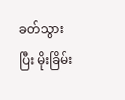ခတ်သွားပြီး မိုးခြိမ်း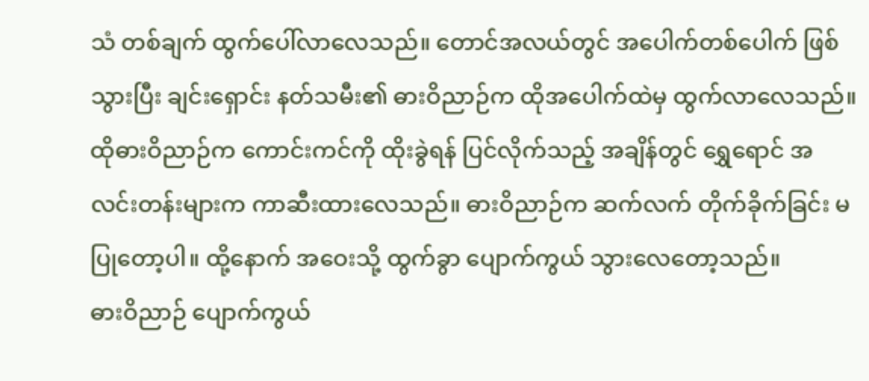သံ တစ်ချက် ထွက်ပေါ်လာလေသည်။ တောင်အလယ်တွင် အပေါက်တစ်ပေါက် ဖြစ်သွားပြီး ချင်းရှောင်း နတ်သမီး၏ ဓားဝိညာဉ်က ထိုအပေါက်ထဲမှ ထွက်လာလေသည်။ ထိုဓားဝိညာဉ်က ကောင်းကင်ကို ထိုးခွဲရန် ပြင်လိုက်သည့် အချိန်တွင် ရွှေရောင် အလင်းတန်းများက ကာဆီးထားလေသည်။ ဓားဝိညာဉ်က ဆက်လက် တိုက်ခိုက်ခြင်း မပြုတော့ပါ။ ထို့နောက် အဝေးသို့ ထွက်ခွာ ပျောက်ကွယ် သွားလေတော့သည်။
ဓားဝိညာဉ် ပျောက်ကွယ်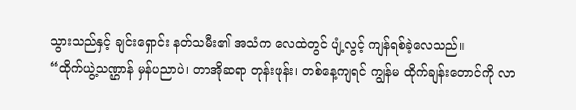သွားသည်နှင့် ချင်းရှောင်း နတ်သမီး၏ အသံက လေထဲတွင် ပျံ့လွင့် ကျန်ရစ်ခဲ့လေသည်။
“ထိုက်ယွဲ့သဏ္ဌာန် မှန်ပညာပဲ၊ တာအိုဆရာ တုန်းဖုန်း၊ တစ်နေ့ကျရင် ကျွန်မ ထိုက်ချန်းတောင်ကို လာ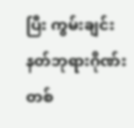ပြီး ကွမ်းချင်း နတ်ဘုရားဂိုဏ်း တစ်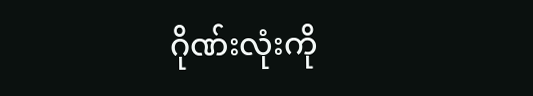ဂိုဏ်းလုံးကို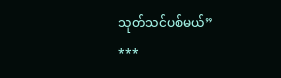သုတ်သင်ပစ်မယ်”
***